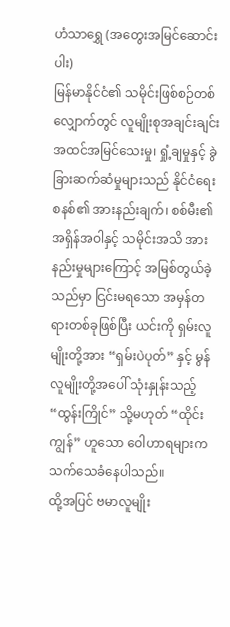ဟံသာရွှေ (အတွေးအမြင်ဆောင်းပါး)
မြန်မာနိုင်ငံ၏ သမိုင်းဖြစ်စဉ်တစ်လျှောက်တွင် လူမျိုးစုအချင်းချင်း အထင်အမြင်သေးမှု၊ ရှုံ့ချမှုနှင့် ခွဲခြားဆက်ဆံမှုများသည် နိုင်ငံရေးစနစ်၏ အားနည်းချက်၊ စစ်မီး၏ အရှိန်အဝါနှင့် သမိုင်းအသိ အားနည်းမှုများကြောင့် အမြစ်တွယ်ခဲ့သည်မှာ ငြင်းမရသော အမှန်တရားတစ်ခုဖြစ်ပြီး ယင်းကို ရှမ်းလူမျိုးတို့အား “ရှမ်းပဲပုတ်” နှင့် မွန်လူမျိုးတို့အပေါ် သုံးနှုန်းသည့် “ထွန်းကြိုင်” သို့မဟုတ် “ထိုင်းကျွန်” ဟူသော ဝေါဟာရများက သက်သေခံနေပါသည်။
ထို့အပြင် ဗမာလူမျိုး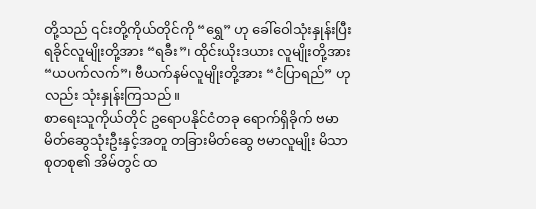တို့သည် ၎င်းတို့ကိုယ်တိုင်ကို “ရွှေ” ဟု ခေါ်ဝေါသုံးနှုန်းပြီး ရခိုင်လူမျိုးတို့အား “ရခီး”၊ ထိုင်းယိုးဒယား လူမျိုးတို့အား “ယပက်လက်”၊ ဗီယက်နမ်လူမျိုးတို့အား “ငံပြာရည်” ဟုလည်း သုံးနှုန်းကြသည်။
စာရေးသူကိုယ်တိုင် ဥရောပနိုင်ငံတခု ရောက်ရှိခိုက် ဗမာမိတ်ဆွေသုံးဦးနှင့်အတူ တခြားမိတ်ဆွေ ဗမာလူမျိုး မိသာစုတစု၏ အိမ်တွင် ထ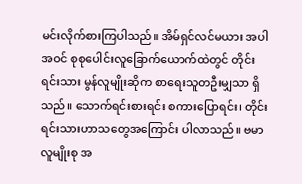မင်းလိုက်စားကြပါသည်။ အိမ်ရှင်လင်မယား အပါအဝင် စုစုပေါင်းလူခြောက်ယောက်ထဲတွင် တိုင်းရင်းသား မွန်လူမျိုးဆိုက စာရေးသူတဦးမျှသာ ရှိသည်။ သောက်ရင်းစားရင်း စကားပြောရင်း၊ တိုင်းရင်းသားဟာသတွေအကြောင်း ပါလာသည်။ ဗမာလူမျိုးစု အ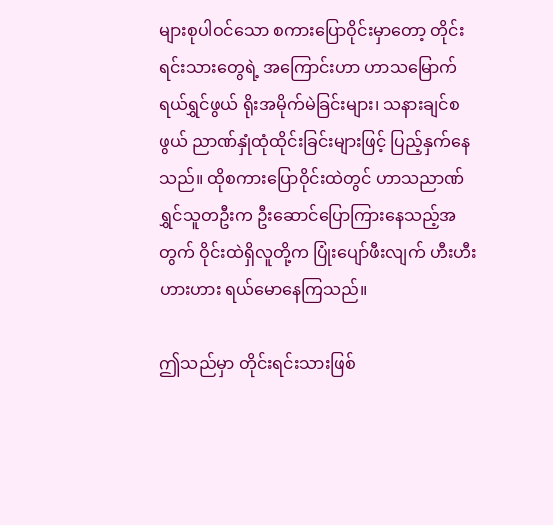များစုပါဝင်သော စကားပြောဝိုင်းမှာတော့ တိုင်းရင်းသားတွေရဲ့ အကြောင်းဟာ ဟာသမြောက် ရယ်ရွှင်ဖွယ် ရိုးအမိုက်မဲခြင်းများ၊ သနားချင်စဖွယ် ညာဏ်နှုံထုံထိုင်းခြင်းများဖြင့် ပြည့်နှက်နေသည်။ ထိုစကားပြောဝိုင်းထဲတွင် ဟာသညာဏ်ရွှင်သူတဦးက ဦးဆောင်ပြောကြားနေသည့်အတွက် ဝိုင်းထဲရှိလူတို့က ပြုံးပျော်ဖီးလျက် ဟီးဟီးဟားဟား ရယ်မောနေကြသည်။

ဤသည်မှာ တိုင်းရင်းသားဖြစ်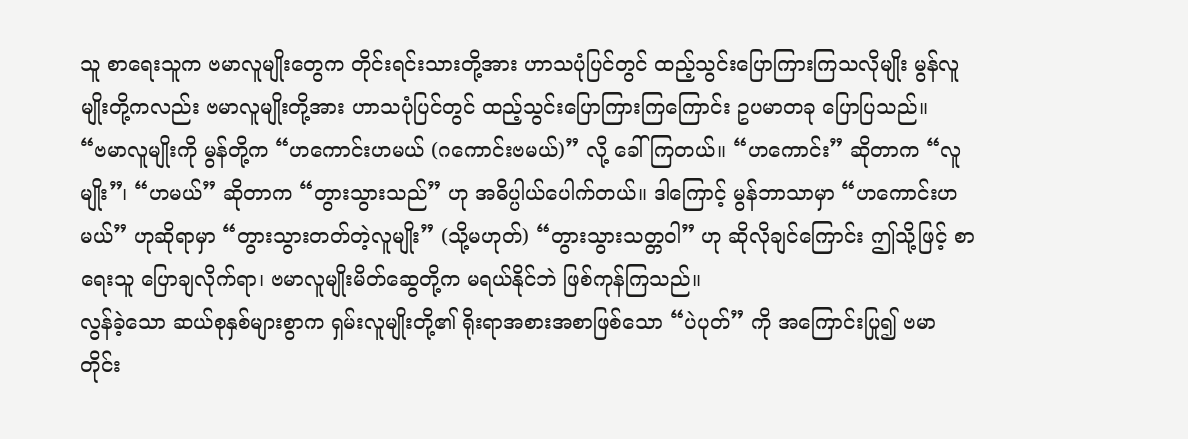သူ စာရေးသူက ဗမာလူမျိုးတွေက တိုင်းရင်းသားတို့အား ဟာသပုံပြင်တွင် ထည့်သွင်းပြောကြားကြသလိုမျိုး မွန်လူမျိုးတို့ကလည်း ဗမာလူမျိုးတို့အား ဟာသပုံပြင်တွင် ထည့်သွင်းပြောကြားကြကြောင်း ဥပမာတခု ပြောပြသည်။
“ဗမာလူမျိုးကို မွန်တို့က “ဟကောင်းဟမယ် (ဂကောင်းဗမယ်)” လို့ ခေါ်ကြတယ်။ “ဟကောင်း” ဆိုတာက “လူမျိုး”၊ “ဟမယ်” ဆိုတာက “တွားသွားသည်” ဟု အဓိပ္ပါယ်ပေါက်တယ်။ ဒါကြောင့် မွန်ဘာသာမှာ “ဟကောင်းဟမယ်” ဟုဆိုရာမှာ “တွားသွားတတ်တဲ့လူမျိုး” (သို့မဟုတ်) “တွားသွားသတ္တဝါ” ဟု ဆိုလိုချင်ကြောင်း ဤသို့ဖြင့် စာရေးသူ ပြောချလိုက်ရာ၊ ဗမာလူမျိုးမိတ်ဆွေတို့က မရယ်နိုင်ဘဲ ဖြစ်ကုန်ကြသည်။
လွန်ခဲ့သော ဆယ်စုနှစ်များစွာက ရှမ်းလူမျိုးတို့၏ ရိုးရာအစားအစာဖြစ်သော “ပဲပုတ်” ကို အကြောင်းပြု၍ ဗမာတိုင်း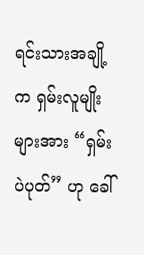ရင်းသားအချို့က ရှမ်းလူမျိုးများအား “ရှမ်းပဲပုတ်” ဟု ခေါ်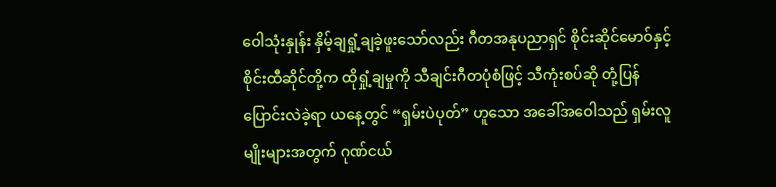ဝေါသုံးနှုန်း နှိမ့်ချရှုံ့ချခဲ့ဖူးသော်လည်း ဂီတအနုပညာရှင် စိုင်းဆိုင်မောဝ်နှင့် စိုင်းထီဆိုင်တို့က ထိုရှုံ့ချမှုကို သီချင်းဂီတပုံစံဖြင့် သီကုံးစပ်ဆို တုံ့ပြန်ပြောင်းလဲခဲ့ရာ ယနေ့တွင် “ရှမ်းပဲပုတ်” ဟူသော အခေါ်အဝေါသည် ရှမ်းလူမျိုးများအတွက် ဂုဏ်ငယ်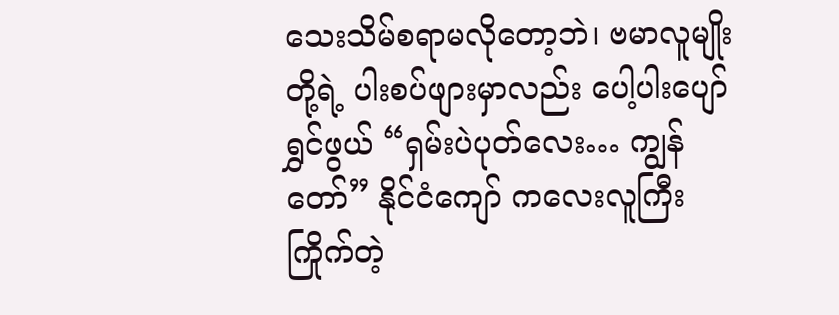သေးသိမ်စရာမလိုတော့ဘဲ၊ ဗမာလူမျိုးတို့ရဲ့ ပါးစပ်ဖျားမှာလည်း ပေါ့ပါးပျော်ရွှင်ဖွယ် “ရှမ်းပဲပုတ်လေး… ကျွန်တော်” နိုင်ငံကျော် ကလေးလူကြီးကြိုက်တဲ့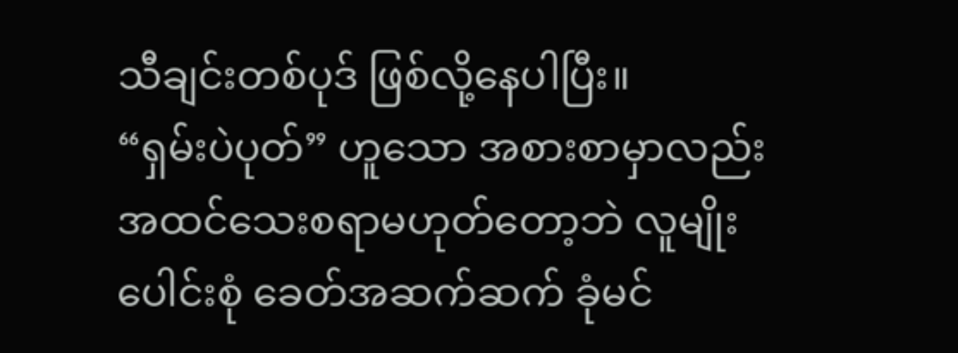သီချင်းတစ်ပုဒ် ဖြစ်လို့နေပါပြီး။
“ရှမ်းပဲပုတ်” ဟူသော အစားစာမှာလည်း အထင်သေးစရာမဟုတ်တော့ဘဲ လူမျိုးပေါင်းစုံ ခေတ်အဆက်ဆက် ခုံမင်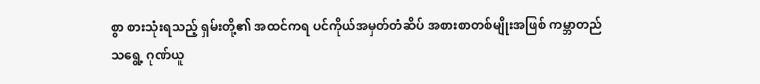စွာ စားသုံးရသည့် ရှမ်းတို့၏ အထင်ကရ ပင်ကိုယ်အမှတ်တံဆိပ် အစားစာတစ်မျိုးအဖြစ် ကမ္ဘာတည်သရွေ့ ဂုဏ်ယူ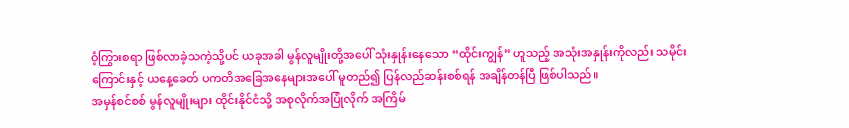ဝံ့ကြွားစရာ ဖြစ်လာခဲ့သကဲ့သို့ပင် ယခုအခါ မွန်လူမျိုးတို့အပေါ် သုံးနှုန်းနေသော “ထိုင်းကျွန်” ဟူသည့် အသုံးအနှုန်းကိုလည်း သမိုင်းကြောင်းနှင့် ယနေ့ခေတ် ပကတိအခြေအနေများအပေါ် မူတည်၍ ပြန်လည်ဆန်းစစ်ရန် အချိန်တန်ပြီ ဖြစ်ပါသည်။
အမှန်စင်စစ် မွန်လူမျိုးများ ထိုင်းနိုင်ငံသို့ အစုလိုက်အပြုံလိုက် အကြိမ်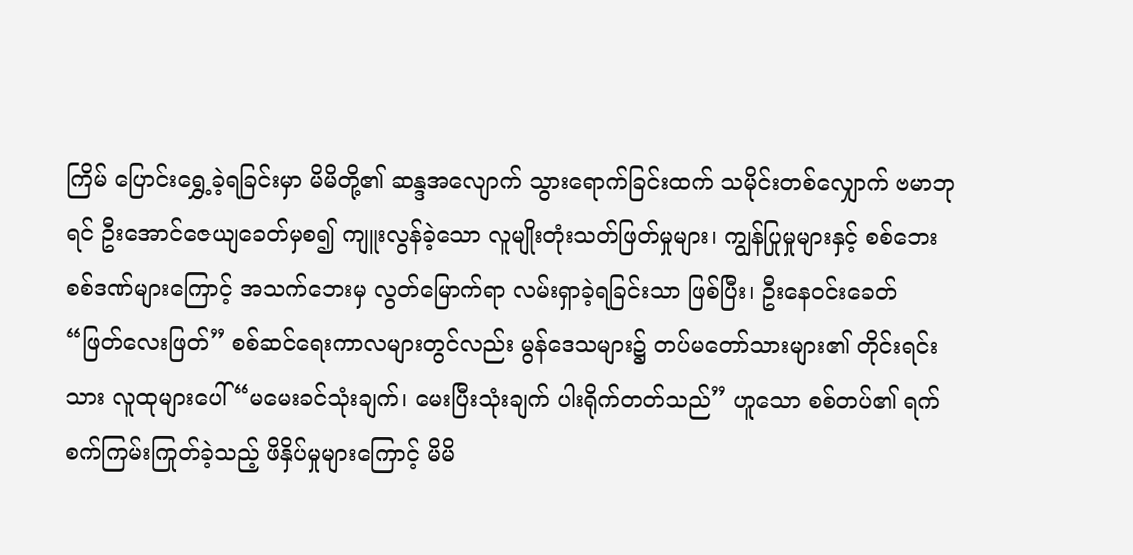ကြိမ် ပြောင်းရွှေ့ခဲ့ရခြင်းမှာ မိမိတို့၏ ဆန္ဒအလျောက် သွားရောက်ခြင်းထက် သမိုင်းတစ်လျှောက် ဗမာဘုရင် ဦးအောင်ဇေယျခေတ်မှစ၍ ကျူးလွန်ခဲ့သော လူမျိုးတုံးသတ်ဖြတ်မှုများ၊ ကျွန်ပြုမှုများနှင့် စစ်ဘေးစစ်ဒဏ်များကြောင့် အသက်ဘေးမှ လွတ်မြောက်ရာ လမ်းရှာခဲ့ရခြင်းသာ ဖြစ်ပြီး၊ ဦးနေဝင်းခေတ် “ဖြတ်လေးဖြတ်” စစ်ဆင်ရေးကာလများတွင်လည်း မွန်ဒေသများ၌ တပ်မတော်သားများ၏ တိုင်းရင်းသား လူထုများပေါ် “မမေးခင်သုံးချက်၊ မေးပြီးသုံးချက် ပါးရိုက်တတ်သည်” ဟူသော စစ်တပ်၏ ရက်စက်ကြမ်းကြုတ်ခဲ့သည့် ဖိနှိပ်မှုများကြောင့် မိမိ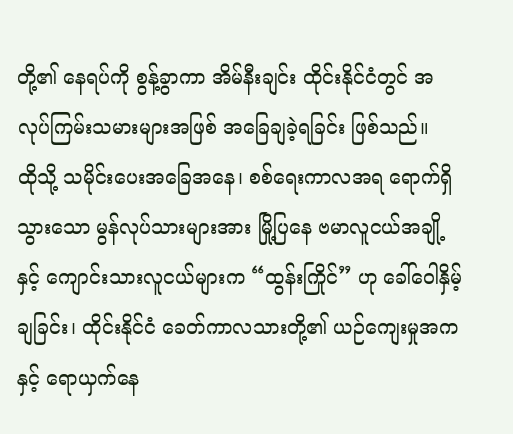တို့၏ နေရပ်ကို စွန့်ခွာကာ အိမ်နီးချင်း ထိုင်းနိုင်ငံတွင် အလုပ်ကြမ်းသမားများအဖြစ် အခြေချခဲ့ရခြင်း ဖြစ်သည်။
ထိုသို့ သမိုင်းပေးအခြေအနေ၊ စစ်ရေးကာလအရ ရောက်ရှိသွားသော မွန်လုပ်သားများအား မြို့ပြနေ ဗမာလူငယ်အချို့နှင့် ကျောင်းသားလူငယ်များက “ထွန်းကြိုင်” ဟု ခေါ်ဝေါနှိမ့်ချခြင်း၊ ထိုင်းနိုင်ငံ ခေတ်ကာလသားတို့၏ ယဉ်ကျေးမှုအကနှင့် ရောယှက်နေ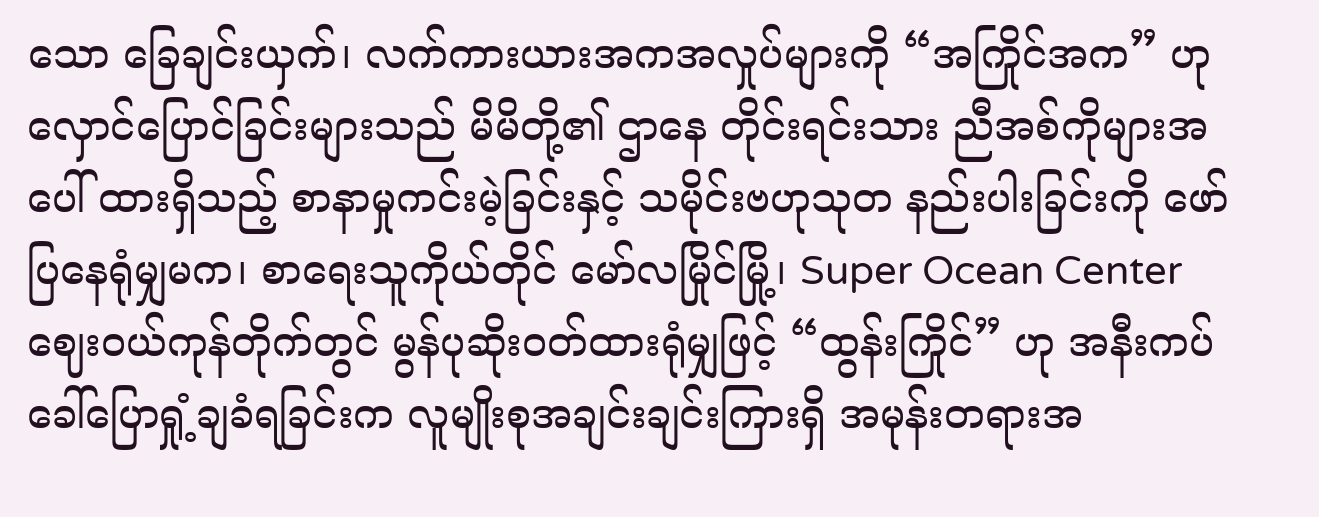သော ခြေချင်းယှက်၊ လက်ကားယားအကအလှုပ်များကို “အကြိုင်အက” ဟု လှောင်ပြောင်ခြင်းများသည် မိမိတို့၏ ဌာနေ တိုင်းရင်းသား ညီအစ်ကိုများအပေါ် ထားရှိသည့် စာနာမှုကင်းမဲ့ခြင်းနှင့် သမိုင်းဗဟုသုတ နည်းပါးခြင်းကို ဖော်ပြနေရုံမျှမက၊ စာရေးသူကိုယ်တိုင် မော်လမြိုင်မြို့၊ Super Ocean Center ဈေးဝယ်ကုန်တိုက်တွင် မွန်ပုဆိုးဝတ်ထားရုံမျှဖြင့် “ထွန်းကြိုင်” ဟု အနီးကပ် ခေါ်ပြောရှုံ့ချခံရခြင်းက လူမျိုးစုအချင်းချင်းကြားရှိ အမုန်းတရားအ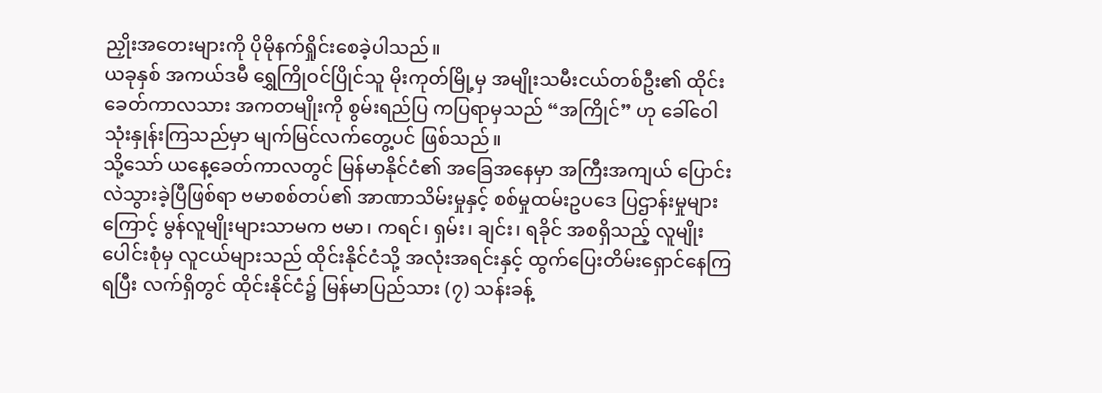ညှိုးအတေးများကို ပိုမိုနက်ရှိုင်းစေခဲ့ပါသည်။
ယခုနှစ် အကယ်ဒမီ ရွှေကြိုဝင်ပြိုင်သူ မိုးကုတ်မြို့မှ အမျိုးသမီးငယ်တစ်ဦး၏ ထိုင်းခေတ်ကာလသား အကတမျိုးကို စွမ်းရည်ပြ ကပြရာမှသည် “အကြိုင်” ဟု ခေါ်ဝေါသုံးနှုန်းကြသည်မှာ မျက်မြင်လက်တွေ့ပင် ဖြစ်သည်။
သို့သော် ယနေ့ခေတ်ကာလတွင် မြန်မာနိုင်ငံ၏ အခြေအနေမှာ အကြီးအကျယ် ပြောင်းလဲသွားခဲ့ပြီဖြစ်ရာ ဗမာစစ်တပ်၏ အာဏာသိမ်းမှုနှင့် စစ်မှုထမ်းဥပဒေ ပြဌာန်းမှုများကြောင့် မွန်လူမျိုးများသာမက ဗမာ၊ ကရင်၊ ရှမ်း၊ ချင်း၊ ရခိုင် အစရှိသည့် လူမျိုးပေါင်းစုံမှ လူငယ်များသည် ထိုင်းနိုင်ငံသို့ အလုံးအရင်းနှင့် ထွက်ပြေးတိမ်းရှောင်နေကြရပြီး လက်ရှိတွင် ထိုင်းနိုင်ငံ၌ မြန်မာပြည်သား (၇) သန်းခန့်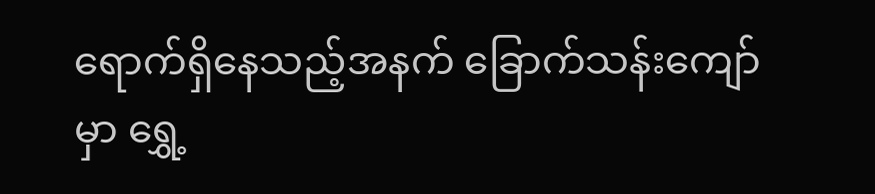ရောက်ရှိနေသည့်အနက် ခြောက်သန်းကျော်မှာ ရွှေ့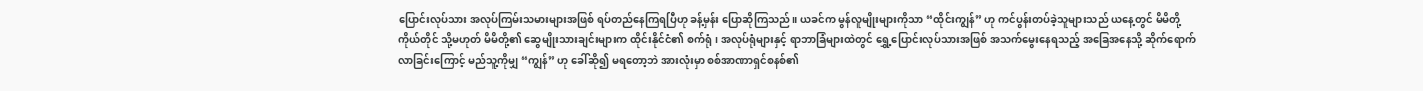ပြောင်းလုပ်သား အလုပ်ကြမ်းသမားများအဖြစ် ရပ်တည်နေကြရပြီဟု ခန့်မှန်း ပြောဆိုကြသည်။ ယခင်က မွန်လူမျိုးများကိုသာ “ထိုင်းကျွန်” ဟု ကင်ပွန်းတပ်ခဲ့သူများသည် ယနေ့တွင် မိမိတို့ကိုယ်တိုင် သို့မဟုတ် မိမိတို့၏ ဆွေမျိုးသားချင်းများက ထိုင်းနိုင်ငံ၏ စက်ရုံ၊ အလုပ်ရုံများနှင့် ရာဘာခြံများထဲတွင် ရွှေ့ပြောင်းလုပ်သားအဖြစ် အသက်မွေးနေရသည့် အခြေအနေသို့ ဆိုက်ရောက်လာခြင်းကြောင့် မည်သူ့ကိုမျှ “ကျွန်” ဟု ခေါ်ဆို၍ မရတော့ဘဲ အားလုံးမှာ စစ်အာဏာရှင်စနစ်၏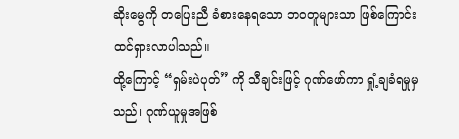ဆိုးမွေကို တပြေးညီ ခံစားနေရသော ဘဝတူများသာ ဖြစ်ကြောင်း ထင်ရှားလာပါသည်။
ထို့ကြောင့် “ရှမ်းပဲပုတ်” ကို သီချင်းဖြင့် ဂုဏ်ဖော်ကာ ရှုံ့ချခံရမှုမှသည်၊ ဂုဏ်ယူမှုအဖြစ်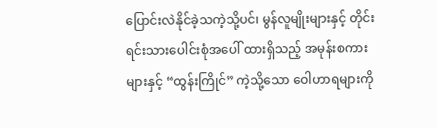ပြောင်းလဲနိုင်ခဲ့သကဲ့သို့ပင်၊ မွန်လူမျိုးများနှင့် တိုင်းရင်းသားပေါင်းစုံအပေါ် ထားရှိသည့် အမုန်းစကားများနှင့် “ထွန်းကြိုင်” ကဲ့သို့သော ဝေါဟာရများကို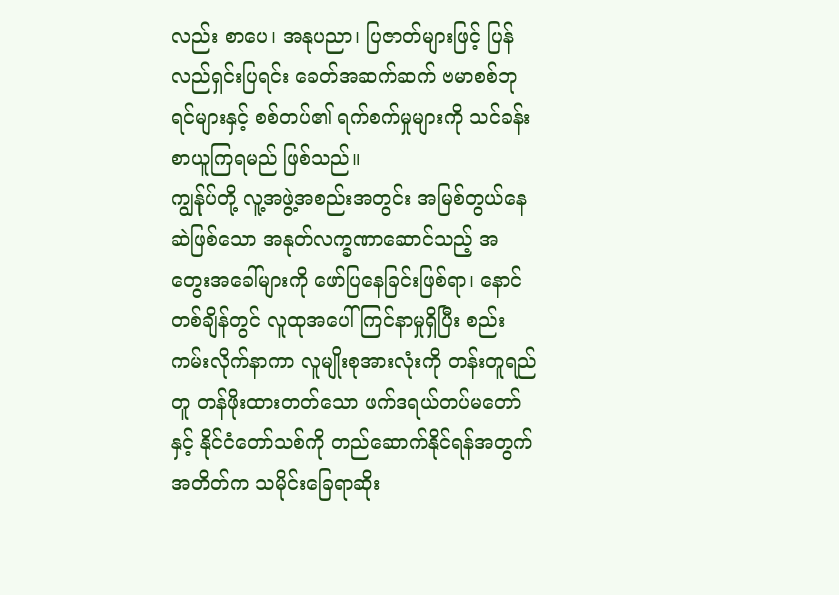လည်း စာပေ၊ အနုပညာ၊ ပြဇာတ်များဖြင့် ပြန်လည်ရှင်းပြရင်း ခေတ်အဆက်ဆက် ဗမာစစ်ဘုရင်များနှင့် စစ်တပ်၏ ရက်စက်မှုများကို သင်ခန်းစာယူကြရမည် ဖြစ်သည်။
ကျွန်ုပ်တို့ လူ့အဖွဲ့အစည်းအတွင်း အမြစ်တွယ်နေဆဲဖြစ်သော အနုတ်လက္ခဏာဆောင်သည့် အတွေးအခေါ်များကို ဖော်ပြနေခြင်းဖြစ်ရာ၊ နောင်တစ်ချိန်တွင် လူထုအပေါ် ကြင်နာမှုရှိပြီး စည်းကမ်းလိုက်နာကာ လူမျိုးစုအားလုံးကို တန်းတူရည်တူ တန်ဖိုးထားတတ်သော ဖက်ဒရယ်တပ်မတော်နှင့် နိုင်ငံတော်သစ်ကို တည်ဆောက်နိုင်ရန်အတွက် အတိတ်က သမိုင်းခြေရာဆိုး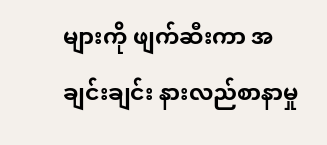များကို ဖျက်ဆီးကာ အချင်းချင်း နားလည်စာနာမှု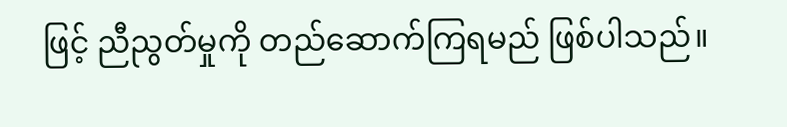ဖြင့် ညီညွတ်မှုကို တည်ဆောက်ကြရမည် ဖြစ်ပါသည်။